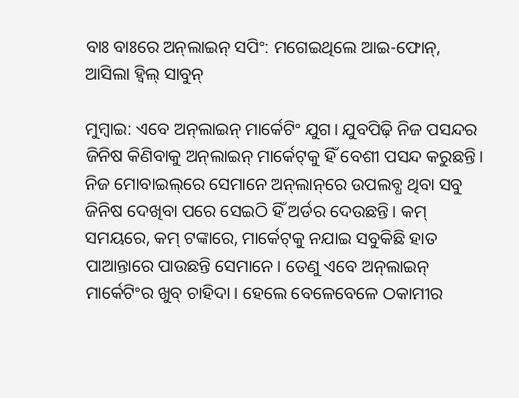ବାଃ ବାଃରେ ଅନ୍‌ଲାଇନ୍ ସପିଂ: ମଗେଇଥିଲେ ଆଇ-ଫୋନ୍, ଆସିଲା ହ୍ୱିଲ୍ ସାବୁନ୍

ମୁମ୍ବାଇ: ଏବେ ଅନ୍‌ଲାଇନ୍‌ ମାର୍କେଟିଂ ଯୁଗ। ଯୁବପିଢ଼ି ନିଜ ପସନ୍ଦର ଜିନିଷ କିଣିବାକୁ ଅନ୍‌ଲାଇନ୍ ମାର୍କେଟ୍‌କୁ ହିଁ ବେଶୀ ପସନ୍ଦ କରୁଛନ୍ତି। ନିଜ ମୋବାଇଲ୍‌ରେ ସେମାନେ ଅନ୍‌ଲା‌ନ୍‌ରେ ଉପଲବ୍ଧ ଥିବା ସବୁ ଜିନିଷ ଦେଖିବା ପରେ ସେଇଠି ହିଁ ଅର୍ଡର ଦେଉଛନ୍ତି। କମ୍ ସମୟରେ, କମ୍ ଟଙ୍କାରେ, ମାର୍କେଟ୍‌କୁ ନଯାଇ ସବୁକିଛି ହାତ ପାଆନ୍ତାରେ ପାଉଛନ୍ତି ସେମାନେ। ତେଣୁ ଏବେ ଅନ୍‌ଲାଇନ୍ ମାର୍କେଟିଂର ଖୁବ୍ ଚାହିଦା। ହେଲେ ବେଳେବେଳେ ଠକାମୀର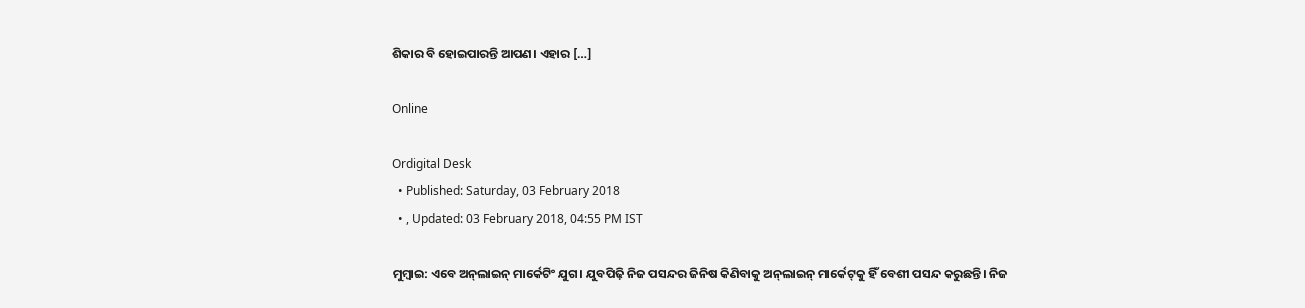ଶିକାର ବି ହୋଇପାରନ୍ତି ଆପଣ। ଏହାର […]

Online

Ordigital Desk
  • Published: Saturday, 03 February 2018
  • , Updated: 03 February 2018, 04:55 PM IST

ମୁମ୍ବାଇ: ଏବେ ଅନ୍‌ଲାଇନ୍‌ ମାର୍କେଟିଂ ଯୁଗ। ଯୁବପିଢ଼ି ନିଜ ପସନ୍ଦର ଜିନିଷ କିଣିବାକୁ ଅନ୍‌ଲାଇନ୍ ମାର୍କେଟ୍‌କୁ ହିଁ ବେଶୀ ପସନ୍ଦ କରୁଛନ୍ତି। ନିଜ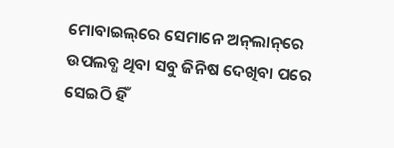ମୋବାଇଲ୍‌ରେ ସେମାନେ ଅନ୍‌ଲା‌ନ୍‌ରେ ଉପଲବ୍ଧ ଥିବା ସବୁ ଜିନିଷ ଦେଖିବା ପରେ ସେଇଠି ହିଁ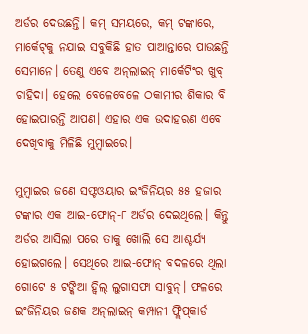ଅର୍ଡର ଦେଉଛନ୍ତି। କମ୍ ସମୟରେ, କମ୍ ଟଙ୍କାରେ, ମାର୍କେଟ୍‌କୁ ନଯାଇ ସବୁକିଛି ହାତ ପାଆନ୍ତାରେ ପାଉଛନ୍ତି ସେମାନେ। ତେଣୁ ଏବେ ଅନ୍‌ଲାଇନ୍ ମାର୍କେଟିଂର ଖୁବ୍ ଚାହିଦା। ହେଲେ ବେଳେବେଳେ ଠକାମୀର ଶିକାର ବି ହୋଇପାରନ୍ତି ଆପଣ। ଏହାର ଏକ ଉଦାହରଣ ଏବେ ଦେଖିବାକୁ ମିଳିଛି ମୁମ୍ବାଇରେ।

ମୁମ୍ବାଇର ଜଣେ ସଫ୍ଟଓୟାର ଇଂଜିନିୟର ୫୫ ହଜାର ଟଙ୍କାର ଏକ ଆଇ-ଫୋନ୍-୮ ଅର୍ଡର ଦେଇଥିଲେ। କିନ୍ତୁ ଅର୍ଡର ଆସିଲା ପରେ ତାକୁ ଖୋଲି ସେ ଆଶ୍ଚର୍ଯ୍ୟ ହୋଇଗଲେ। ସେଥିରେ ଆଇ-ଫୋନ୍ ବଦଳରେ ଥିଲା ଗୋଟେ ୫ ଟଙ୍କିଆ ହ୍ୱିଲ୍ ଲୁଗାସଫା ସାବୁନ୍। ଫଳରେ ଇଂଜିନିୟର ଜଣକ ଅନ୍‌ଲାଇନ୍‌ କମ୍ପାନୀ ଫ୍ଲିପ୍‌କାର୍ଡ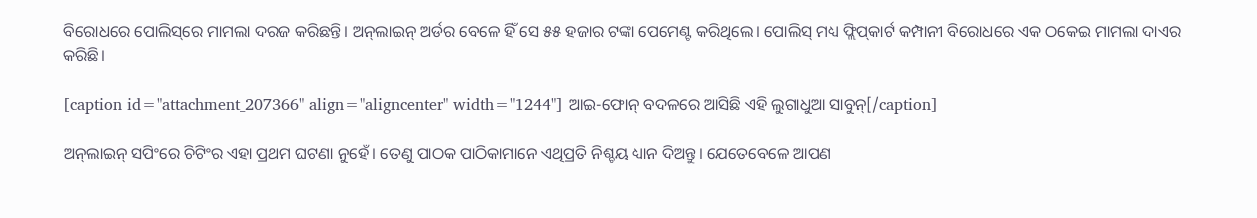ବିରୋଧରେ ପୋଲିସ୍‌ରେ ମାମଲା ଦରଜ କରିଛନ୍ତି। ଅନ୍‌ଲାଇନ୍‌ ଅର୍ଡର ବେଳେ ହିଁ ସେ ୫୫ ହଜାର ଟଙ୍କା ପେମେଣ୍ଟ କରିଥିଲେ। ପୋଲିସ୍ ମଧ୍ୟ ଫ୍ଲିପ୍‌କାର୍ଟ କମ୍ପାନୀ ବିରୋଧରେ ଏକ ଠକେଇ ମାମଲା ଦାଏର କରିଛି।

[caption id="attachment_207366" align="aligncenter" width="1244"] ଆଇ-ଫୋନ୍ ବଦଳରେ ଆସିଛି ଏହି ଲୁଗାଧୁଆ ସାବୁନ୍[/caption]

ଅନ୍‌ଲାଇନ୍‌ ସପିଂରେ ଚିଟିଂର ଏହା ପ୍ରଥମ ଘଟଣା ନୁହେଁ। ତେଣୁ ପାଠକ ପାଠିକାମାନେ ଏଥିପ୍ରତି ନିଶ୍ଚୟ ଧ୍ୟାନ ଦିଅନ୍ତୁ। ଯେତେବେଳେ ଆପଣ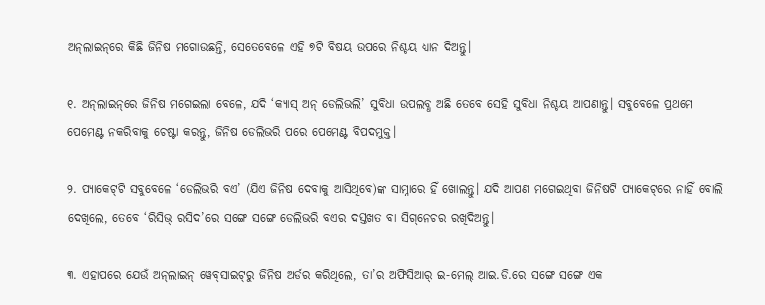ଅନ୍‌ଲାଇନ୍‌ରେ କିଛି ଜିନିଷ ମଗୋଉଛନ୍ତି, ସେତେବେଳେ ଏହି ୭ଟି ବିଷୟ ଉପରେ ନିଶ୍ଚୟ ଧ୍ୟାନ ଦିଅନ୍ତୁ।

୧. ଅନ୍‌ଲାଇନ୍‌ରେ ଜିନିଷ ମଗେଇଲା ବେଳେ, ଯଦି ‘କ୍ୟାସ୍ ଅନ୍‌ ଡେଲିଭଲି’ ସୁବିଧା ଉପଲବ୍ଧ ଅଛି ତେବେ ସେହି ସୁବିଧା ନିଶ୍ଚୟ ଆପଣାନ୍ତୁ। ସବୁବେଳେ ପ୍ରଥମେ ପେମେଣ୍ଟ ନକରିବାକୁ ଚେଷ୍ଟା କରନ୍ତୁ, ଜିନିଷ ଡେଲିଭରି ପରେ ପେମେଣ୍ଟ ବିପଦମୁକ୍ତ।

୨. ପ୍ୟାକେଟ୍‌ଟି ସବୁବେଳେ ‘ଡେଲିଭରି ବଏ’ (ଯିଏ ଜିନିଷ ଦେବାକୁ ଆସିଥିବେ)ଙ୍କ ସାମ୍ନାରେ ହିଁ ଖୋଲନ୍ତୁ। ଯଦି ଆପଣ ମଗେଇଥିବା ଜିନିଷଟି ପ୍ୟାକେଟ୍‌ରେ ନାହିଁ ବୋଲି ଦେଖିଲେ, ତେବେ ‘ରିସିଭ୍‌ ରସିଦ’ରେ ସଙ୍ଗେ ସଙ୍ଗେ ଡେଲିଭରି ବଏର ଦସ୍ତଖତ ବା ସିଗ୍‌ନେଚର ରଖିଦିଅନ୍ତୁ।

୩. ଏହାପରେ ଯେଉଁ ଅନ୍‌ଲାଇନ୍‌ ୱେବ୍‌ସାଇଟ୍‌ରୁ ଜିନିଷ ଅର୍ଡର କରିଥିଲେ, ତା’ର ଅଫିସିଆର୍ ଇ-ମେଲ୍‌ ଆଇ.ଡି.ରେ ସଙ୍ଗେ ସଙ୍ଗେ ଏକ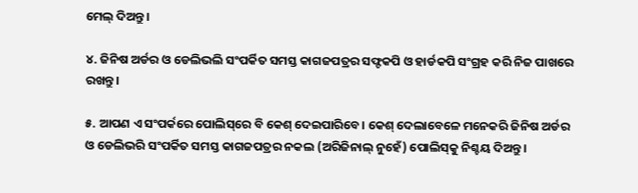ମେଲ୍ ଦିଅନ୍ତୁ।

୪. ଜିନିଷ ଅର୍ଡର ଓ ଡେଲିଭଲି ସଂପର୍କିତ ସମସ୍ତ କାଗଜପତ୍ରର ସଫ୍ଟକପି ଓ ହାର୍ଡକପି ସଂଗ୍ରହ କରି ନିଜ ପାଖରେ ରଖନ୍ତୁ।

୫. ଆପଣ ଏ ସଂପର୍କରେ ପୋଲିସ୍‌ରେ ବି କେଶ୍ ଦେଇପାରିବେ। କେଶ୍ ଦେଲାବେଳେ ମନେକରି ଜିନିଷ ଅର୍ଡର ଓ ଡେଲିଭରି ସଂପର୍କିତ ସମସ୍ତ କାଗଜପତ୍ରର ନକଲ (ଅରିଜିନାଲ୍ ନୁହେଁ) ପୋଲିସ୍‌କୁ ନିଶ୍ଚୟ ଦିଅନ୍ତୁ।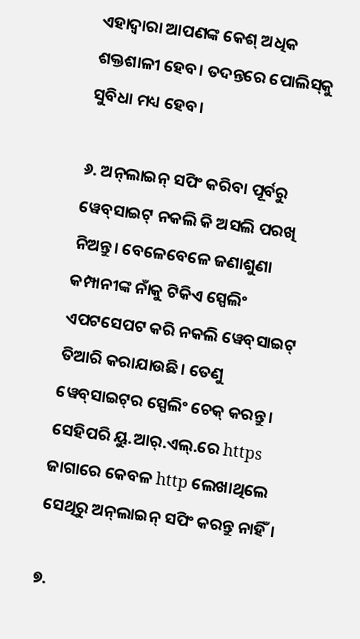ଏହାଦ୍ୱାରା ଆପଣଙ୍କ କେଶ୍ ଅଧିକ ଶକ୍ତଶାଳୀ ହେବ। ତଦନ୍ତରେ ପୋଲିସ୍‌କୁ ସୁବିଧା ମଧ୍ୟ ହେବ।

୬. ଅନ୍‌ଲାଇନ୍‌ ସପିଂ କରିବା ପୂର୍ବରୁ ୱେବ୍‌ସାଇଟ୍‌ ନକଲି କି ଅସଲି ପରଖି ନିଅନ୍ତୁ। ବେଳେବେଳେ ଜଣାଶୁଣା କମ୍ପାନୀଙ୍କ ନାଁକୁ ଟିକିଏ ସ୍ପେଲିଂ ଏପଟସେପଟ କରି ନକଲି ୱେବ୍‌ସାଇଟ୍ ତିଆରି କରାଯାଉଛି। ତେଣୁ ୱେବ୍‌ସାଇଟ୍‌ର ସ୍ପେଲିଂ ଚେକ୍ କରନ୍ତୁ। ସେହିପରି ୟୁ.ଆର୍‌.ଏଲ୍.ରେ https ଜାଗାରେ କେବଳ http ଲେଖାଥିଲେ ସେଥିରୁ ଅନ୍‌ଲାଇନ୍ ସପିଂ କରନ୍ତୁ ନାହିଁ।

୭.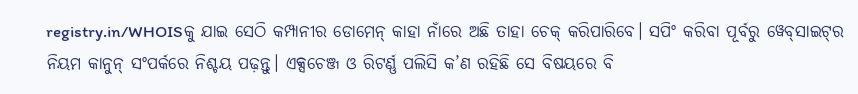registry.in/WHOISକୁ ଯାଇ ସେଠି କମ୍ପାନୀର ଡୋମେନ୍ କାହା ନାଁରେ ଅଛି ତାହା ଚେକ୍ କରିପାରିବେ। ସପିଂ କରିବା ପୂର୍ବରୁ ୱେବ୍‌ସାଇଟ୍‌ର ନିୟମ କାନୁନ୍ ସଂପର୍କରେ ନିଶ୍ଚୟ ପଢ଼ନ୍ତୁ। ଏକ୍ସଚେଞ୍ଜ ଓ ରିଟର୍ଣ୍ଣ ପଲିସି କ’ଣ ରହିଛି ସେ ବିଷୟରେ ବି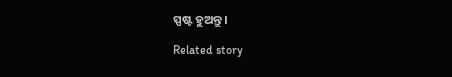ସ୍ପଷ୍ଟ ହୁଅନ୍ତୁ।

Related story